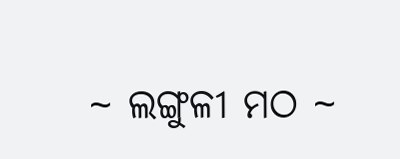~ ଲଙ୍ଗୁଳୀ ମଠ ~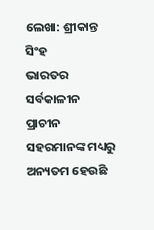ଲେଖା: ଶ୍ରୀକାନ୍ତ ସିଂହ
ଭାରତର ସର୍ବକାଳୀନ ପ୍ରାଚୀନ ସହରମାନଙ୍କ ମଧ୍ୟରୁ ଅନ୍ୟତମ ହେଉଛି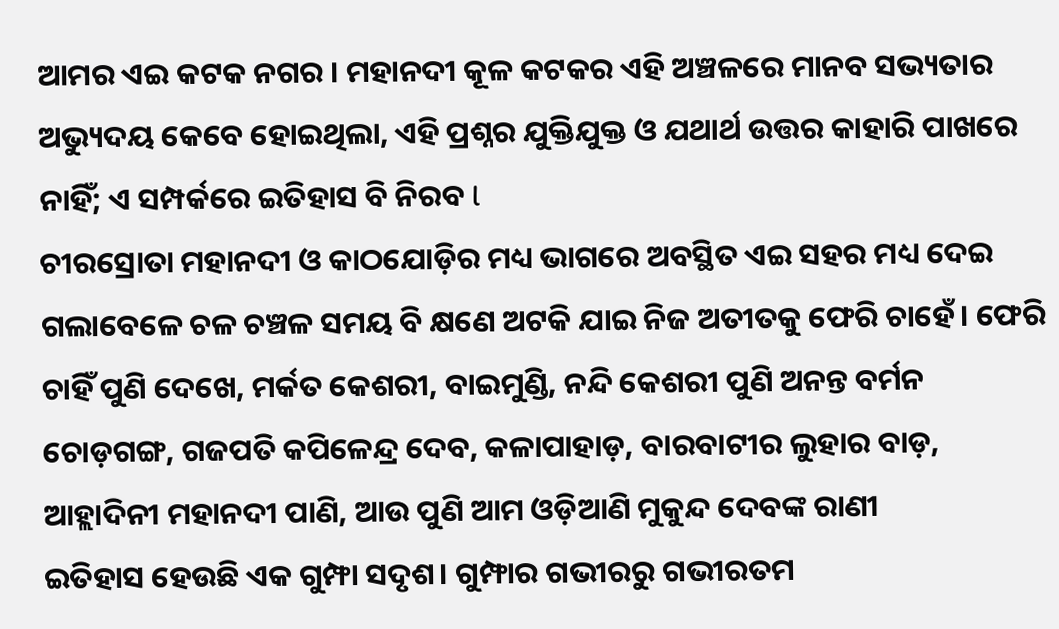ଆମର ଏଇ କଟକ ନଗର । ମହାନଦୀ କୂଳ କଟକର ଏହି ଅଞ୍ଚଳରେ ମାନବ ସଭ୍ୟତାର ଅଭ୍ୟୁଦୟ କେବେ ହୋଇଥିଲା, ଏହି ପ୍ରଶ୍ନର ଯୁକ୍ତିଯୁକ୍ତ ଓ ଯଥାର୍ଥ ଉତ୍ତର କାହାରି ପାଖରେ ନାହିଁ; ଏ ସମ୍ପର୍କରେ ଇତିହାସ ବି ନିରବ l
ଚୀରସ୍ରୋତା ମହାନଦୀ ଓ କାଠଯୋଡ଼ିର ମଧ୍ୟ ଭାଗରେ ଅବସ୍ଥିତ ଏଇ ସହର ମଧ୍ୟ ଦେଇ ଗଲାବେଳେ ଚଳ ଚଞ୍ଚଳ ସମୟ ବି କ୍ଷଣେ ଅଟକି ଯାଇ ନିଜ ଅତୀତକୁ ଫେରି ଚାହେଁ। ଫେରି ଚାହିଁ ପୁଣି ଦେଖେ, ମର୍କତ କେଶରୀ, ବାଇମୁଣ୍ଡି, ନନ୍ଦି କେଶରୀ ପୁଣି ଅନନ୍ତ ବର୍ମନ ଚୋଡ଼ଗଙ୍ଗ, ଗଜପତି କପିଳେନ୍ଦ୍ର ଦେବ, କଳାପାହାଡ଼, ବାରବାଟୀର ଲୁହାର ବାଡ଼, ଆହ୍ଲାଦିନୀ ମହାନଦୀ ପାଣି, ଆଉ ପୁଣି ଆମ ଓଡ଼ିଆଣି ମୁକୁନ୍ଦ ଦେବଙ୍କ ରାଣୀ
ଇତିହାସ ହେଉଛି ଏକ ଗୁମ୍ଫା ସଦୃଶ। ଗୁମ୍ଫାର ଗଭୀରରୁ ଗଭୀରତମ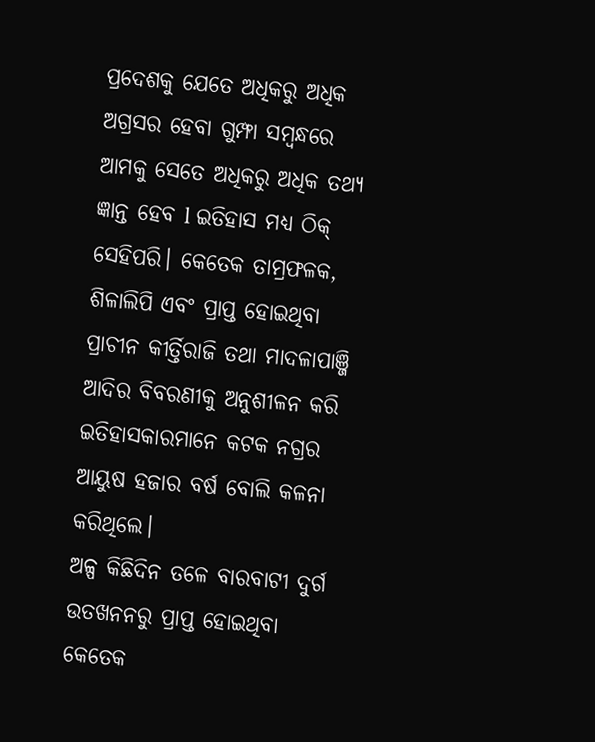ପ୍ରଦେଶକୁ ଯେତେ ଅଧିକରୁ ଅଧିକ ଅଗ୍ରସର ହେବା ଗୁମ୍ଫା ସମ୍ବନ୍ଧରେ ଆମକୁ ସେତେ ଅଧିକରୁ ଅଧିକ ତଥ୍ୟ ଜ୍ଞାନ୍ତ ହେବ l ଇତିହାସ ମଧ୍ୟ ଠିକ୍ ସେହିପରି। କେତେକ ତାମ୍ରଫଳକ, ଶିଳାଲିପି ଏବଂ ପ୍ରାପ୍ତ ହୋଇଥିବା ପ୍ରାଚୀନ କୀର୍ତ୍ତିରାଜି ତଥା ମାଦଳାପାଞ୍ଜି ଆଦିର ବିବରଣୀକୁ ଅନୁଶୀଳନ କରି ଇତିହାସକାରମାନେ କଟକ ନଗ୍ରର ଆୟୁଷ ହଜାର ବର୍ଷ ବୋଲି କଳନା କରିଥିଲେ।
ଅଳ୍ପ କିଛିଦିନ ତଳେ ବାରବାଟୀ ଦୁର୍ଗ ଉତଖନନରୁ ପ୍ରାପ୍ତ ହୋଇଥିବା କେତେକ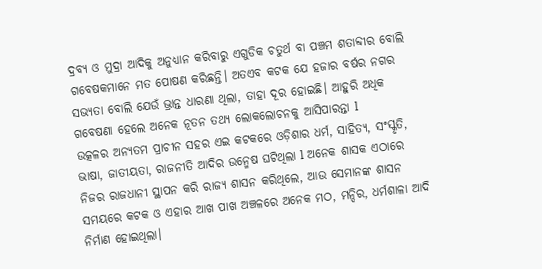ଦ୍ରବ୍ୟ ଓ ମୁଦ୍ରା ଆଦିକୁ ଅନୁଧ୍ୟାନ କରିବାରୁ ଏଗୁଡିକ ଚତୁର୍ଥ ବା ପଞ୍ଚମ ଶତାବ୍ଦୀର ବୋଲି ଗବେଷକମାନେ ମତ ପୋଷଣ କରିଛନ୍ତି। ଅତଏବ କଟକ ଯେ ହଜାର ବର୍ଷର ନଗର ସଭ୍ୟତା ବୋଲି ଯେଉଁ ଭ୍ରାନ୍ତ ଧାରଣା ଥିଲା, ତାହା ଦୂର ହୋଇଛି। ଆହୁରି ଅଧିକ ଗବେଷଣା ହେଲେ ଅନେକ ନୂତନ ତଥ୍ୟ ଲୋକଲୋଚନକୁ ଆସିପାରନ୍ତା l
ଉତ୍କଳର ଅନ୍ୟତମ ପ୍ରାଚୀନ ସହର ଏଇ କଟକରେ ଓଡ଼ିଶାର ଧର୍ମ, ସାହିତ୍ୟ, ସଂସ୍କୃତି, ଭାଷା, ଜାତୀୟତା, ରାଜନୀତି ଆଦିର ଉନ୍ମେଷ ଘଟିଥିଲା l ଅନେକ ଶାସକ ଏଠାରେ ନିଜର ରାଜଧାନୀ ସ୍ଥାପନ କରି ରାଜ୍ୟ ଶାସନ କରିଥିଲେ, ଆଉ ସେମାନଙ୍କ ଶାସନ ସମୟରେ କଟକ ଓ ଏହାର ଆଖ ପାଖ ଅଞ୍ଚଳରେ ଅନେକ ମଠ, ମନ୍ଦିର, ଧର୍ମଶାଳା ଆଦି ନିର୍ମାଣ ହୋଇଥିଲା।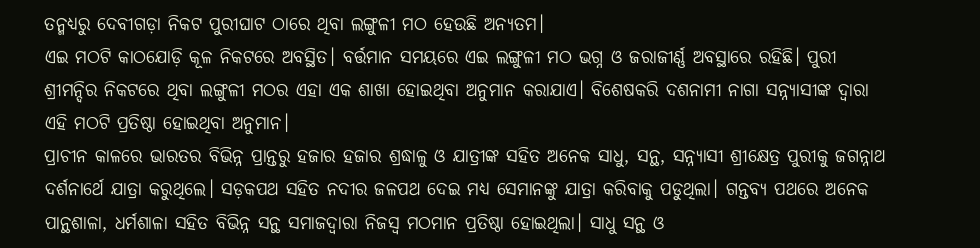ତନ୍ମଧ୍ୟରୁ ଦେବୀଗଡ଼ା ନିକଟ ପୁରୀଘାଟ ଠାରେ ଥିବା ଲଙ୍ଗୁଳୀ ମଠ ହେଉଛି ଅନ୍ୟତମ।
ଏଇ ମଠଟି କାଠଯୋଡ଼ି କୂଳ ନିକଟରେ ଅବସ୍ଥିତ। ବର୍ତ୍ତମାନ ସମୟରେ ଏଇ ଲଙ୍ଗୁଳୀ ମଠ ଭଗ୍ନ ଓ ଜରାଜୀର୍ଣ୍ଣ ଅବସ୍ଥାରେ ରହିଛି। ପୁରୀ ଶ୍ରୀମନ୍ଦିର ନିକଟରେ ଥିବା ଲଙ୍ଗୁଳୀ ମଠର ଏହା ଏକ ଶାଖା ହୋଇଥିବା ଅନୁମାନ କରାଯାଏ। ବିଶେଷକରି ଦଶନାମୀ ନାଗା ସନ୍ନ୍ୟାସୀଙ୍କ ଦ୍ୱାରା ଏହି ମଠଟି ପ୍ରତିଷ୍ଠା ହୋଇଥିବା ଅନୁମାନ।
ପ୍ରାଚୀନ କାଳରେ ଭାରତର ବିଭିନ୍ନ ପ୍ରାନ୍ତରୁ ହଜାର ହଜାର ଶ୍ରଦ୍ଧାଳୁ ଓ ଯାତ୍ରୀଙ୍କ ସହିତ ଅନେକ ସାଧୁ, ସନ୍ଥ, ସନ୍ନ୍ୟାସୀ ଶ୍ରୀକ୍ଷେତ୍ର ପୁରୀକୁ ଜଗନ୍ନାଥ ଦର୍ଶନାର୍ଥେ ଯାତ୍ରା କରୁଥିଲେ। ସଡ଼କପଥ ସହିତ ନଦୀର ଜଳପଥ ଦେଇ ମଧ୍ୟ ସେମାନଙ୍କୁ ଯାତ୍ରା କରିବାକୁ ପଡୁଥିଲା। ଗନ୍ତବ୍ୟ ପଥରେ ଅନେକ ପାନ୍ଥଶାଳା, ଧର୍ମଶାଳା ସହିତ ବିଭିନ୍ନ ସନ୍ଥ ସମାଜଦ୍ୱାରା ନିଜସ୍ୱ ମଠମାନ ପ୍ରତିଷ୍ଠା ହୋଇଥିଲା। ସାଧୁ ସନ୍ଥ ଓ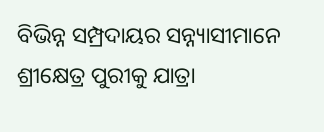ବିଭିନ୍ନ ସମ୍ପ୍ରଦାୟର ସନ୍ନ୍ୟାସୀମାନେ ଶ୍ରୀକ୍ଷେତ୍ର ପୁରୀକୁ ଯାତ୍ରା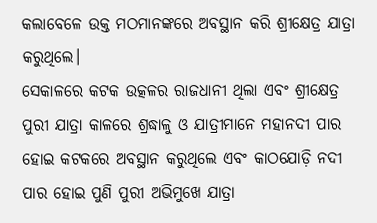କଲାବେଳେ ଉକ୍ତ ମଠମାନଙ୍କରେ ଅବସ୍ଥାନ କରି ଶ୍ରୀକ୍ଷେତ୍ର ଯାତ୍ରା କରୁଥିଲେ।
ସେକାଳରେ କଟକ ଉତ୍କଳର ରାଜଧାନୀ ଥିଲା ଏବଂ ଶ୍ରୀକ୍ଷେତ୍ର ପୁରୀ ଯାତ୍ରା କାଳରେ ଶ୍ରଦ୍ଧାଳୁ ଓ ଯାତ୍ରୀମାନେ ମହାନଦୀ ପାର ହୋଇ କଟକରେ ଅବସ୍ଥାନ କରୁଥିଲେ ଏବଂ କାଠଯୋଡ଼ି ନଦୀ ପାର ହୋଇ ପୁଣି ପୁରୀ ଅଭିମୁଖେ ଯାତ୍ରା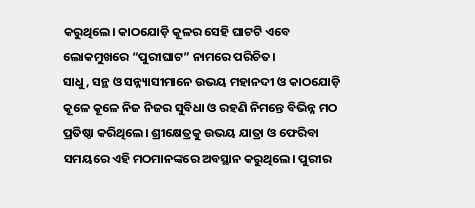କରୁଥିଲେ। କାଠଯୋଡ଼ି କୂଳର ସେହି ଘାଟଟି ଏବେ ଲୋକମୁଖରେ “ପୁରୀଘାଟ” ନାମରେ ପରିଚିତ।
ସାଧୁ, ସନ୍ଥ ଓ ସନ୍ନ୍ୟାସୀମାନେ ଉଭୟ ମହାନଦୀ ଓ କାଠଯୋଡ଼ି କୂଳେ କୂଳେ ନିଜ ନିଜର ସୁବିଧା ଓ ରହଣି ନିମନ୍ତେ ବିଭିନ୍ନ ମଠ ପ୍ରତିଷ୍ଠା କରିଥିଲେ। ଶ୍ରୀକ୍ଷେତ୍ରକୁ ଉଭୟ ଯାତ୍ରା ଓ ଫେରିବା ସମୟରେ ଏହି ମଠମାନଙ୍କରେ ଅବସ୍ଥାନ କରୁଥିଲେ। ପୁରୀର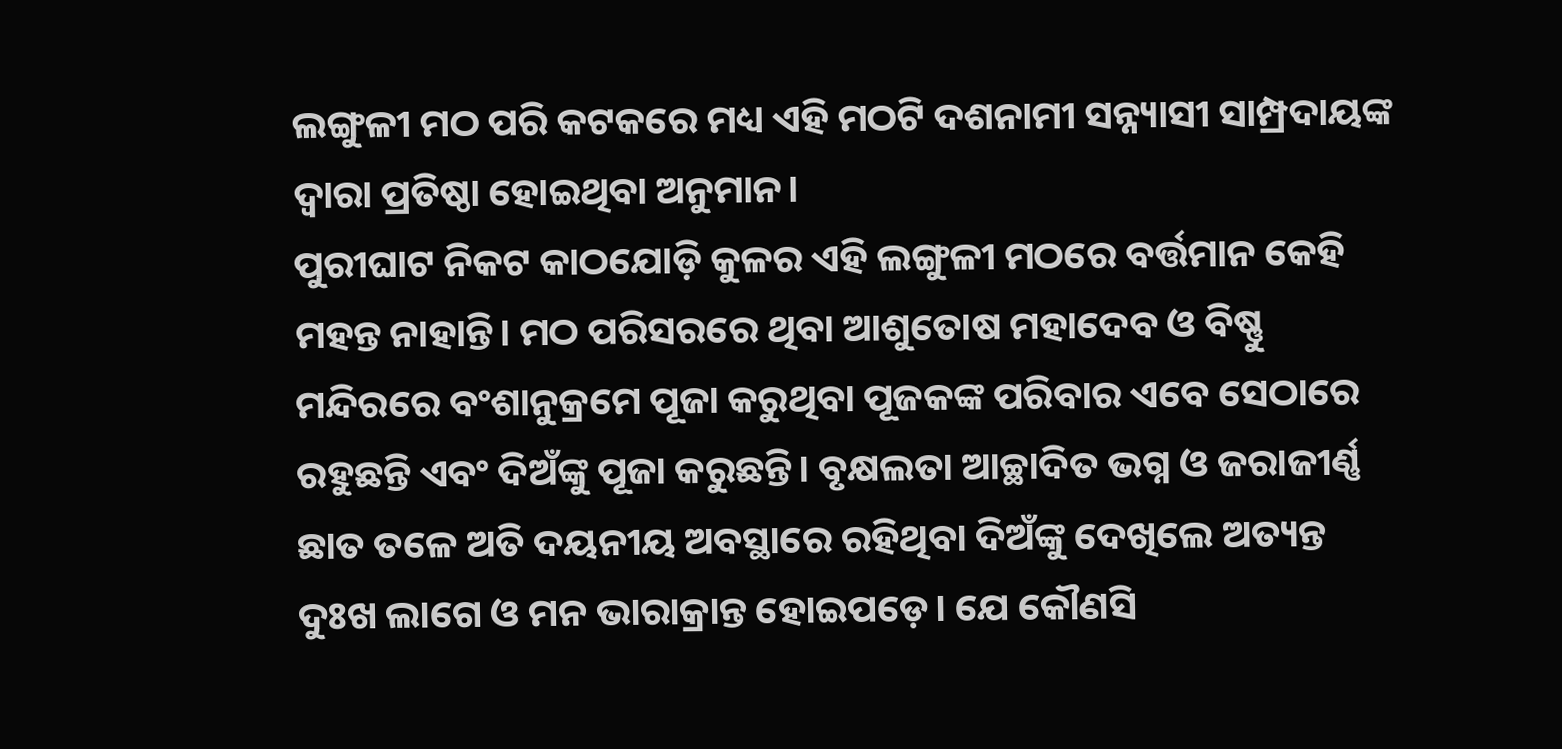ଲଙ୍ଗୁଳୀ ମଠ ପରି କଟକରେ ମଧ୍ୟ ଏହି ମଠଟି ଦଶନାମୀ ସନ୍ନ୍ୟାସୀ ସାମ୍ପ୍ରଦାୟଙ୍କ ଦ୍ୱାରା ପ୍ରତିଷ୍ଠା ହୋଇଥିବା ଅନୁମାନ।
ପୁରୀଘାଟ ନିକଟ କାଠଯୋଡ଼ି କୁଳର ଏହି ଲଙ୍ଗୁଳୀ ମଠରେ ବର୍ତ୍ତମାନ କେହି ମହନ୍ତ ନାହାନ୍ତି। ମଠ ପରିସରରେ ଥିବା ଆଶୁତୋଷ ମହାଦେବ ଓ ବିଷ୍ଣୁ ମନ୍ଦିରରେ ବଂଶାନୁକ୍ରମେ ପୂଜା କରୁଥିବା ପୂଜକଙ୍କ ପରିବାର ଏବେ ସେଠାରେ ରହୁଛନ୍ତି ଏବଂ ଦିଅଁଙ୍କୁ ପୂଜା କରୁଛନ୍ତି। ବୃକ୍ଷଲତା ଆଚ୍ଛାଦିତ ଭଗ୍ନ ଓ ଜରାଜୀର୍ଣ୍ଣ ଛାତ ତଳେ ଅତି ଦୟନୀୟ ଅବସ୍ଥାରେ ରହିଥିବା ଦିଅଁଙ୍କୁ ଦେଖିଲେ ଅତ୍ୟନ୍ତ ଦୁଃଖ ଲାଗେ ଓ ମନ ଭାରାକ୍ରାନ୍ତ ହୋଇପଡ଼େ। ଯେ କୌଣସି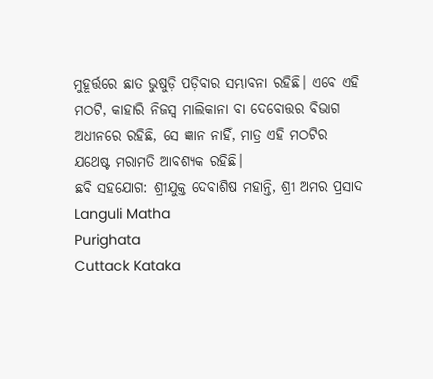ମୁହୂର୍ତ୍ତରେ ଛାତ ଭୁଷୁଡ଼ି ପଡ଼ିବାର ସମ୍ଭାବନା ରହିଛି। ଏବେ ଏହି ମଠଟି, କାହାରି ନିଜସ୍ୱ ମାଲିକାନା ବା ଦେବୋତ୍ତର ବିଭାଗ ଅଧୀନରେ ରହିଛି, ସେ ଜ୍ଞାନ ନାହିଁ, ମାତ୍ର ଏହି ମଠଟିର ଯଥେଷ୍ଟ ମରାମତି ଆବଶ୍ୟକ ରହିଛି।
ଛବି ସହଯୋଗ: ଶ୍ରୀଯୁକ୍ତ ଦେବାଶିଷ ମହାନ୍ତି, ଶ୍ରୀ ଅମର ପ୍ରସାଦ
Languli Matha
Purighata
Cuttack Kataka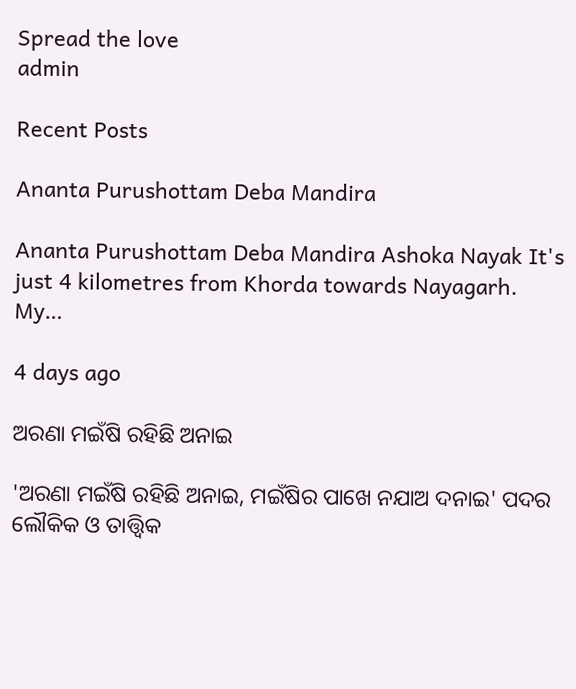Spread the love
admin

Recent Posts

Ananta Purushottam Deba Mandira

Ananta Purushottam Deba Mandira Ashoka Nayak It's just 4 kilometres from Khorda towards Nayagarh. My…

4 days ago

ଅରଣା ମଇଁଷି ରହିଛି ଅନାଇ

'ଅରଣା ମଇଁଷି ରହିଛି ଅନାଇ, ମଇଁଷିର ପାଖେ ନଯାଅ ଦନାଇ' ପଦର ଲୌକିକ ଓ ତାତ୍ତ୍ଵିକ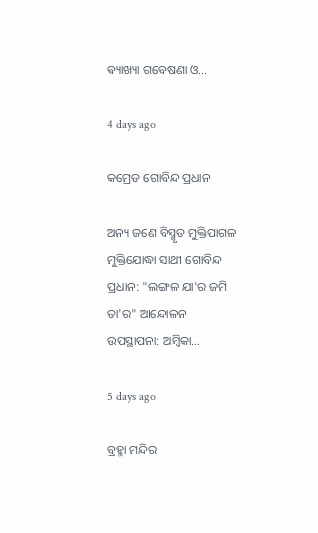ଵ୍ୟାଖ୍ୟା ଗବେଷଣା ଓ…

4 days ago

କମ୍ରେଡ ଗୋବିନ୍ଦ ପ୍ରଧାନ

ଅନ୍ୟ ଜଣେ ବିସ୍ମୃତ ମୁକ୍ତିପାଗଳ ମୁକ୍ତିଯୋଦ୍ଧା ସାଥୀ ଗୋବିନ୍ଦ ପ୍ରଧାନ: "ଲଙ୍ଗଳ ଯା'ର ଜମି ତା'ର" ଆନ୍ଦୋଳନ ଉପସ୍ଥାପନା: ଅମ୍ବିକା…

5 days ago

ବ୍ରହ୍ମା ମନ୍ଦିର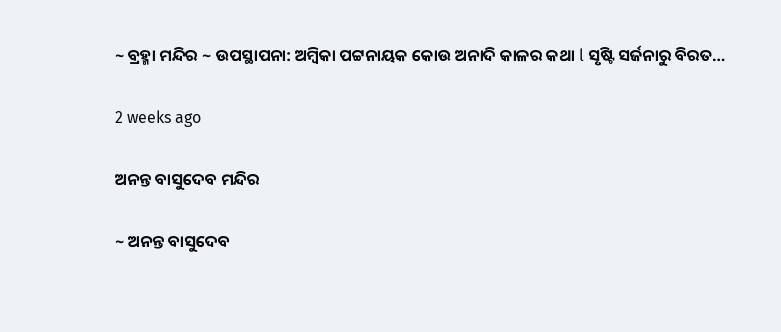~ ବ୍ରହ୍ମା ମନ୍ଦିର ~ ଉପସ୍ଥାପନା: ଅମ୍ବିକା ପଟ୍ଟନାୟକ କୋଉ ଅନାଦି କାଳର କଥା l ସୃଷ୍ଟି ସର୍ଜନାରୁ ବିରତ…

2 weeks ago

ଅନନ୍ତ ବାସୁଦେବ ମନ୍ଦିର

~ ଅନନ୍ତ ବାସୁଦେବ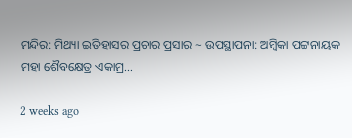ମନ୍ଦିର: ମିଥ୍ୟା ଇତିହାସର ପ୍ରଚାର ପ୍ରସାର ~ ଉପସ୍ଥାପନା: ଅମ୍ବିକା ପଟ୍ଟନାୟକ ମହା ଶୈବକ୍ଷେତ୍ର ଏକାମ୍ର…

2 weeks ago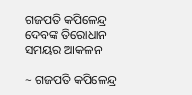ଗଜପତି କପିଳେନ୍ଦ୍ର ଦେବଙ୍କ ତିରୋଧାନ ସମୟର ଆକଳନ

~ ଗଜପତି କପିଳେନ୍ଦ୍ର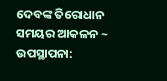ଦେବଙ୍କ ତିରୋଧାନ ସମୟର ଆକଳନ ~ ଉପସ୍ଥାପନା: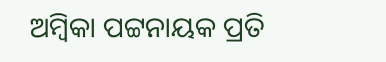ଅମ୍ବିକା ପଟ୍ଟନାୟକ ପ୍ରତି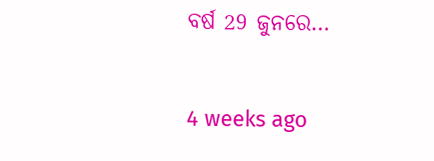ବର୍ଷ 29 ଜୁନରେ…

4 weeks ago